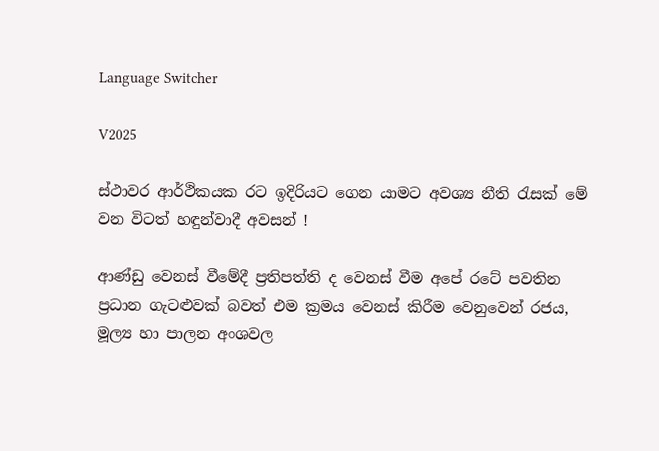Language Switcher

V2025

ස්ථාවර ආර්ථිකයක රට ඉදිරියට ගෙන යාමට අවශ්‍ය නීති රැසක් මේ වන විටත් හඳුන්වාදී අවසන් !

ආණ්ඩු වෙනස් වීමේදී ප්‍රතිපත්ති ද වෙනස් වීම අපේ රටේ පවතින ප්‍රධාන ගැටළුවක් බවත් එම ක්‍රමය වෙනස් කිරීම වෙනුවෙන් රජය, මූල්‍ය හා පාලන අංශවල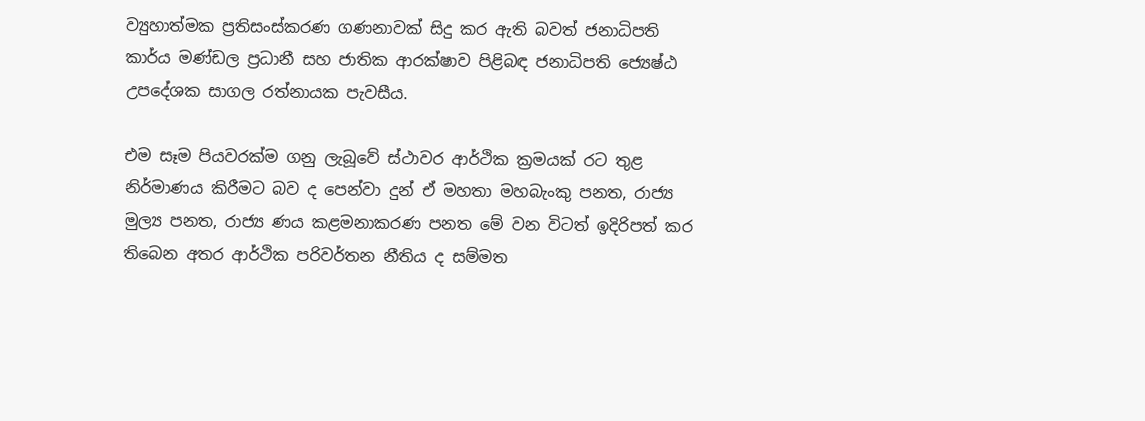ව්‍යුහාත්මක ප්‍රතිසංස්කරණ ගණනාවක් සිදු කර ඇති බවත් ජනාධිපති කාර්ය මණ්ඩල ප්‍රධානී සහ ජාතික ආරක්ෂාව පිළිබඳ ජනාධිපති ජ්‍යෙෂ්ඨ උපදේශක සාගල රත්නායක පැවසීය.

එම සෑම පියවරක්ම ගනු ලැබූවේ ස්ථාවර ආර්ථික ක්‍රමයක් රට තුළ නිර්මාණය කිරීමට බව ද පෙන්වා දුන් ඒ මහතා මහබැංකු පනත, රාජ්‍ය මුල්‍ය පනත, රාජ්‍ය ණය කළමනාකරණ පනත මේ වන විටත් ඉදිරිපත් කර තිබෙන අතර ආර්ථික පරිවර්තන නීතිය ද සම්මත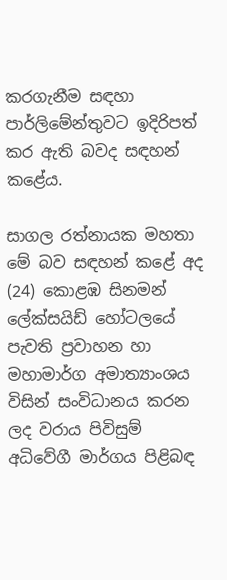කරගැනීම සඳහා පාර්ලිමේන්තුවට ඉදිරිපත් කර ඇති බවද සඳහන් කළේය.

සාගල රත්නායක මහතා මේ බව සඳහන් කළේ අද (24) කොළඹ සිනමන් ලේක්සයිඩ් හෝටලයේ පැවති ප්‍රවාහන හා මහාමාර්ග අමාත්‍යාංශය විසින් සංවිධානය කරන ලද වරාය පිවිසුම් අධිවේගී මාර්ගය පිළිබඳ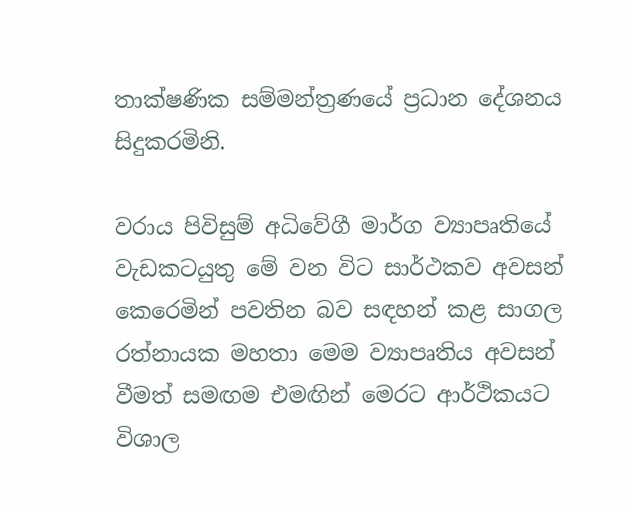තාක්ෂණික සම්මන්ත්‍රණයේ ප්‍රධාන දේශනය සිදුකරමිනි.

වරාය පිවිසුම් අධිවේගී මාර්ග ව්‍යාපෘතියේ වැඩකටයුතු මේ වන විට සාර්ථකව අවසන් කෙරෙමින් පවතින බව සඳහන් කළ සාගල රත්නායක මහතා මෙම ව්‍යාපෘතිය අවසන් වීමත් සමඟම එමඟින් මෙරට ආර්ථිකයට විශාල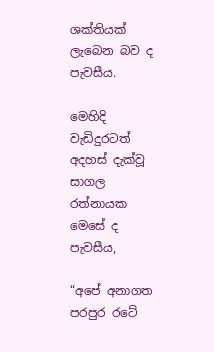ශක්තියක් ලැබෙන බව ද පැවසීය.

මෙහිදි වැඩිදුරටත් අදහස් දැක්වූ සාගල රත්නායක  මෙසේ ද පැවසීය,

“අපේ අනාගත පරපුර රටේ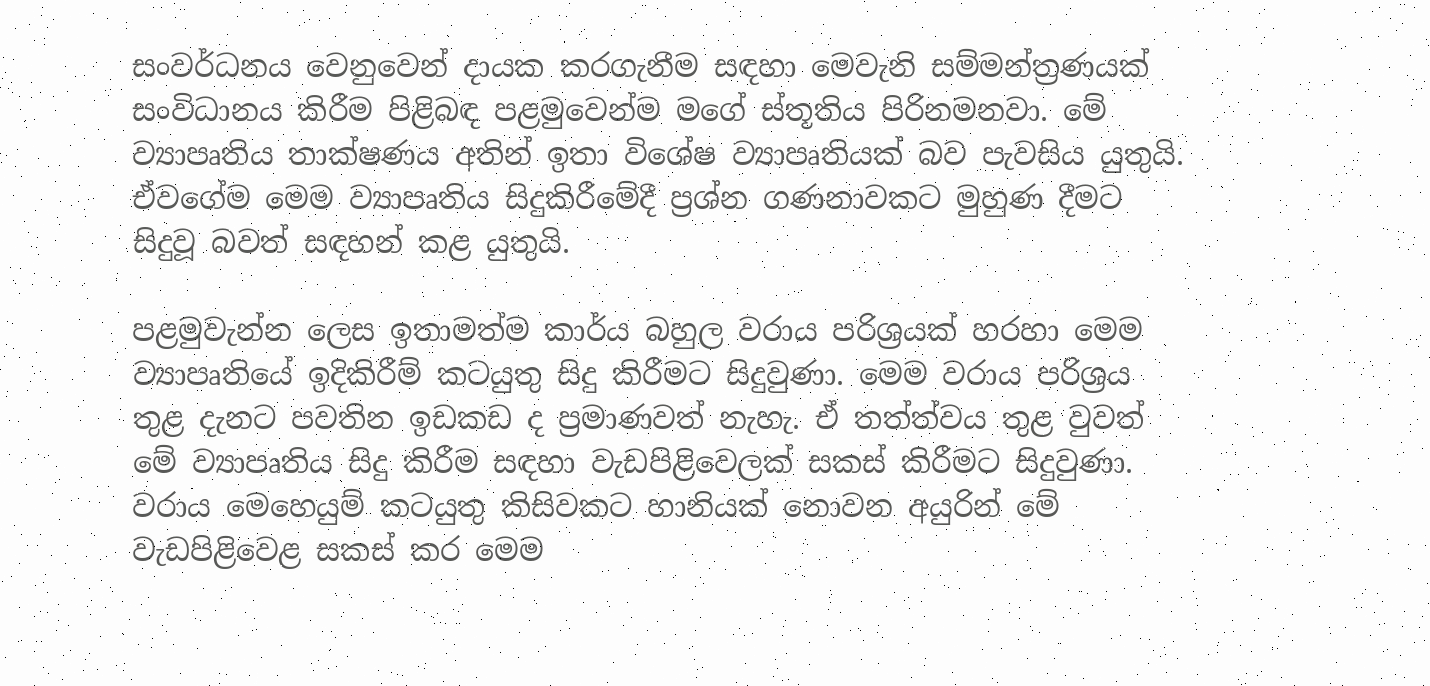සංවර්ධනය වෙනුවෙන් දායක කරගැනීම සඳහා මෙවැනි සම්මන්ත්‍රණයක් සංවිධානය කිරීම පිළිබඳ පළමුවෙන්ම මගේ ස්තූතිය පිරිනමනවා. මේ ව්‍යාපෘතිය තාක්ෂණය අතින් ඉතා විශේෂ ව්‍යාපෘතියක් බව පැවසිය යුතුයි. ඒවගේම මෙම ව්‍යාපෘතිය සිදුකිරීමේදී ප්‍රශ්න ගණනාවකට මුහුණ දීමට සිදුවූ බවත් සඳහන් කළ යුතුයි.

පළමුවැන්න ලෙස ඉතාමත්ම කාර්ය බහුල වරාය පරිශ්‍රයක් හරහා මෙම ව්‍යාපෘතියේ ඉදිකිරීම් කටයුතු සිදු කිරීමට සිදුවුණා. මෙම වරාය පරිශ්‍රය තුළ දැනට පවතින ඉඩකඩ ද ප්‍රමාණවත් නැහැ. ඒ තත්ත්වය තුළ වුවත් මේ ව්‍යාපෘතිය සිදු කිරීම සඳහා වැඩපිළිවෙලක් සකස් කිරීමට සිදුවුණා. වරාය මෙහෙයුම් කටයුතු කිසිවකට හානියක් නොවන අයුරින් මේ වැඩපිළිවෙළ සකස් කර මෙම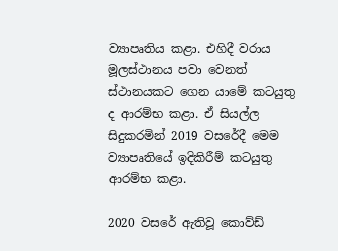ව්‍යාපෘතිය කළා. එහිදී වරාය මූලස්ථානය පවා වෙනත් ස්ථානයකට ගෙන යාමේ කටයුතු ද ආරම්භ කළා. ඒ සියල්ල සිදුකරමින් 2019 වසරේදී මෙම ව්‍යාපෘතියේ ඉදිකිරීම් කටයුතු ආරම්භ කළා.

2020 වසරේ ඇතිවූ කොව්ඩ්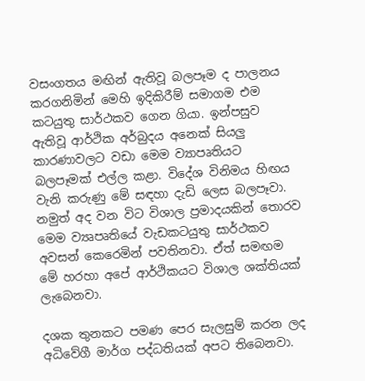වසංගතය මඟින් ඇතිවූ බලපෑම ද පාලනය කරගනිමින් මෙහි ඉදිකිරීම් සමාගම එම කටයුතු සාර්ථකව ගෙන ගියා. ඉන්පසුව ඇතිවූ ආර්ථික අර්බුදය අනෙක් සියලු කාරණාවලට වඩා මෙම ව්‍යාපෘතියට බලපෑමක් එල්ල කළා. විදේශ විනිමය හිඟය වැනි කරුණු මේ සඳහා දැඩි ලෙස බලපෑවා. නමුත් අද වන විට විශාල ප්‍රමාදයකින් තොරව මෙම ව්‍යෘපෘතියේ වැඩකටයුතු සාර්ථකව අවසන් කෙරෙමින් පවතිනවා. ඒත් සමඟම මේ හරහා අපේ ආර්ථිකයට විශාල ශක්තියක් ලැබෙනවා.

දශක තුනකට පමණ පෙර සැලසුම් කරන ලද අධිවේගී මාර්ග පද්ධතියක් අපට තිබෙනවා.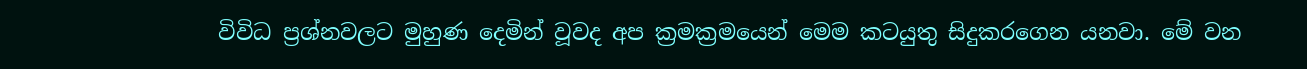විවිධ ප්‍රශ්නවලට මුහුණ දෙමින් වූවද අප ක්‍රමක්‍රමයෙන් මෙම කටයුතු සිදුකරගෙන යනවා. මේ වන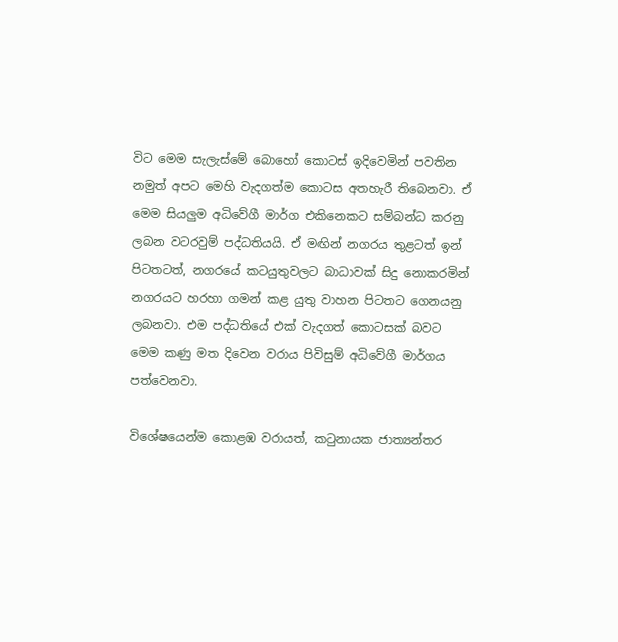විට මෙම සැලැස්මේ බොහෝ කොටස් ඉදිවෙමින් පවතින නමුත් අපට මෙහි වැදගත්ම කොටස අතහැරී තිබෙනවා. ඒ මෙම සියලුම අධිවේගී මාර්ග එකිනෙකට සම්බන්ධ කරනු ලබන වටරවුම් පද්ධතියයි. ඒ මඟින් නගරය තුළටත් ඉන් පිටතටත්, නගරයේ කටයුතුවලට බාධාවක් සිදු නොකරමින් නගරයට හරහා ගමන් කළ යුතු වාහන පිටතට ගෙනයනු ලබනවා. එම පද්ධතියේ එක් වැදගත් කොටසක් බවට මෙම කණු මත දිවෙන වරාය පිවිසුම් අධිවේගී මාර්ගය පත්වෙනවා.

විශේෂයෙන්ම කොළඹ වරායත්, කටුනායක ජාත්‍යන්තර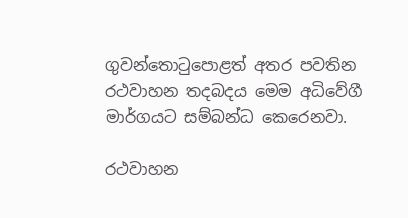ගුවන්තොටුපොළත් අතර පවතින රථවාහන තදබදය මෙම අධිවේගී මාර්ගයට සම්බන්ධ කෙරෙනවා.

රථවාහන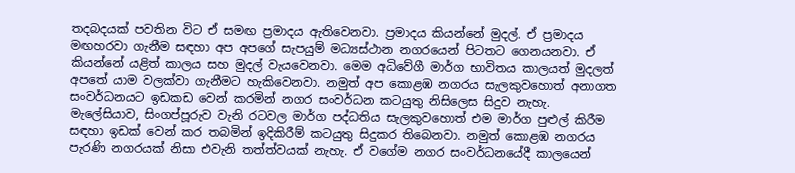තදබදයක් පවතින විට ඒ සමඟ ප්‍රමාදය ඇතිවෙනවා. ප්‍රමාදය කියන්නේ මුදල්. ඒ ප්‍රමාදය මඟහරවා ගැනීම සඳහා අප අපගේ සැපයුම් මධ්‍යස්ථාන නගරයෙන් පිටතට ගෙනයනවා. ඒ කියන්නේ යළිත් කාලය සහ මුදල් වැයවෙනවා. මෙම අධිවේගී මාර්ග භාවිතය කාලයත් මුදලත් අපතේ යාම වලක්වා ගැනීමට හැකිවෙනවා. නමුත් අප කොළඹ නගරය සැලකුවහොත් අනාගත සංවර්ධනයට ඉඩකඩ වෙන් කරමින් නගර සංවර්ධන කටයුතු නිසිලෙස සිදුව නැහැ. මැලේසියාව, සිංගප්පූරුව වැනි රටවල මාර්ග පද්ධතිය සැලකුවහොත් එම මාර්ග පුළුල් කිරීම සඳහා ඉඩක් වෙන් කර තබමින් ඉදිකිරීම් කටයුතු සිදුකර තිබෙනවා. නමුත් කොළඹ නගරය පැරණි නගරයක් නිසා එවැනි තත්ත්වයක් නැහැ. ඒ වගේම නගර සංවර්ධනයේදී කාලයෙන්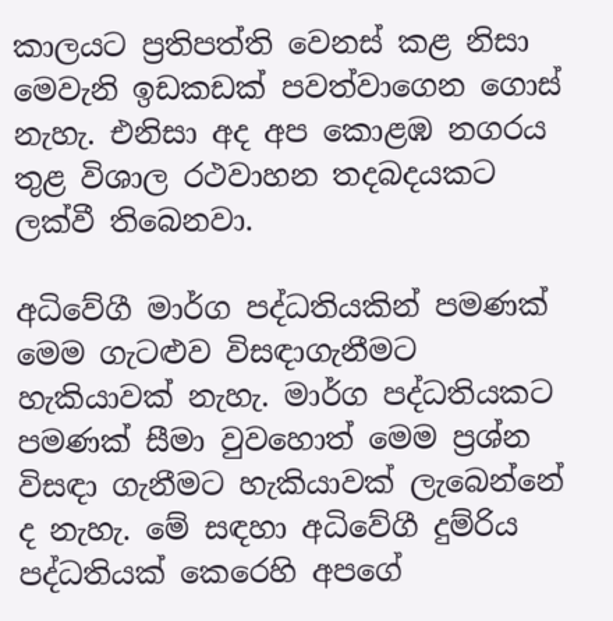කාලයට ප්‍රතිපත්ති වෙනස් කළ නිසා මෙවැනි ඉඩකඩක් පවත්වාගෙන ගොස් නැහැ. එනිසා අද අප කොළඹ නගරය තුළ විශාල රථවාහන තදබදයකට ලක්වී තිබෙනවා.

අධිවේගී මාර්ග පද්ධතියකින් පමණක් මෙම ගැටළුව විසඳාගැනීමට හැකියාවක් නැහැ. මාර්ග පද්ධතියකට පමණක් සීමා වුවහොත් මෙම ප්‍රශ්න විසඳා ගැනීමට හැකියාවක් ලැබෙන්නේ ද නැහැ. මේ සඳහා අධිවේගී දුම්රිය පද්ධතියක් කෙරෙහි අපගේ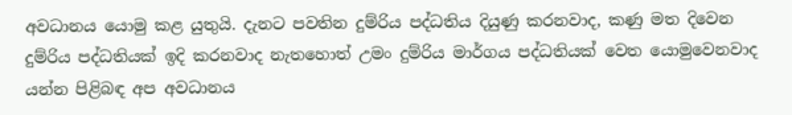අවධානය යොමු කළ යුතුයි. දැනට පවතින දුම්රිය පද්ධතිය දියුණු කරනවාද, කණු මත දිවෙන දුම්රිය පද්ධතියක් ඉදි කරනවාද නැතහොත් උමං දුම්රිය මාර්ගය පද්ධතියක් වෙත යොමුවෙනවාද යන්න පිළිබඳ අප අවධානය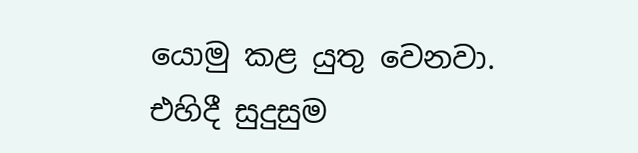යොමු කළ යුතු වෙනවා. එහිදී සුදුසුම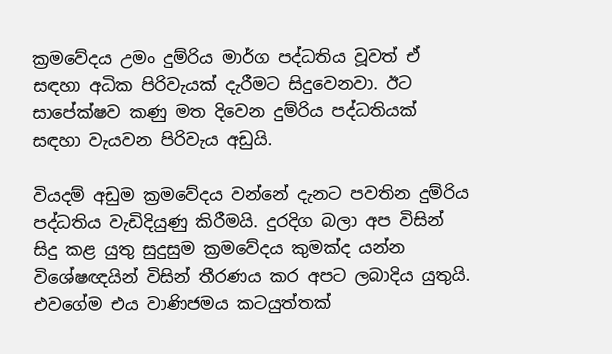ක්‍රමවේදය උමං දුම්රිය මාර්ග පද්ධතිය වූවත් ඒ සඳහා අධික පිරිවැයක් දැරීමට සිදුවෙනවා. ඊට සාපේක්ෂව කණු මත දිවෙන දුම්රිය පද්ධතියක් සඳහා වැයවන පිරිවැය අඩුයි.

වියදම් අඩුම ක්‍රමවේදය වන්නේ දැනට පවතින දුම්රිය පද්ධතිය වැඩිදියුණු කිරීමයි. දුරදිග බලා අප විසින් සිදු කළ යුතු සුදුසුම ක්‍රමවේදය කුමක්ද යන්න විශේෂඥයින් විසින් තීරණය කර අපට ලබාදිය යුතුයි. එවගේම එය වාණිජමය කටයුත්තක්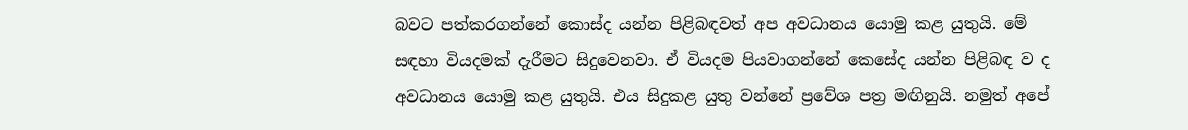බවට පත්කරගන්නේ කොස්ද යන්න පිළිබඳවත් අප අවධානය යොමු කළ යුතුයි. මේ සඳහා වියදමක් දැරීමට සිදුවෙනවා. ඒ වියදම පියවාගන්නේ කෙසේද යන්න පිළිබඳ ව ද අවධානය යොමු කළ යුතුයි. එය සිදුකළ යුතු වන්නේ ප්‍රවේශ පත්‍ර මඟිනුයි. නමුත් අපේ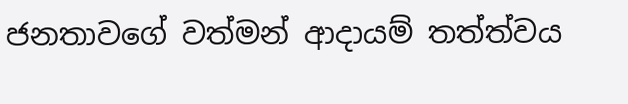ජනතාවගේ වත්මන් ආදායම් තත්ත්වය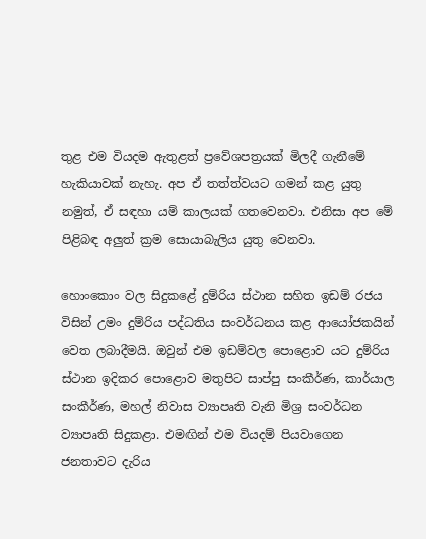තුළ එම වියදම ඇතුළත් ප්‍රවේශපත්‍රයක් මිලදී ගැනීමේ හැකියාවක් නැහැ. අප ඒ තත්ත්වයට ගමන් කළ යුතු නමුත්, ඒ සඳහා යම් කාලයක් ගතවෙනවා. එනිසා අප මේ පිළිබඳ අලුත් ක්‍රම සොයාබැලිය යුතු වෙනවා.

හොංකොං වල සිදුකළේ දුම්රිය ස්ථාන සහිත ඉඩම් රජය විසින් උමං දුම්රිය පද්ධතිය සංවර්ධනය කළ ආයෝජකයින් වෙත ලබාදීමයි. ඔවුන් එම ඉඩම්වල පොළොව යට දුම්රිය ස්ථාන ඉදිකර පොළොව මතුපිට සාප්පු සංකීර්ණ, කාර්යාල සංකීර්ණ, මහල් නිවාස ව්‍යාපෘති වැනි මිශ්‍ර සංවර්ධන ව්‍යාපෘති සිදුකළා. එමඟින් එම වියදම් පියවාගෙන ජනතාවට දැරිය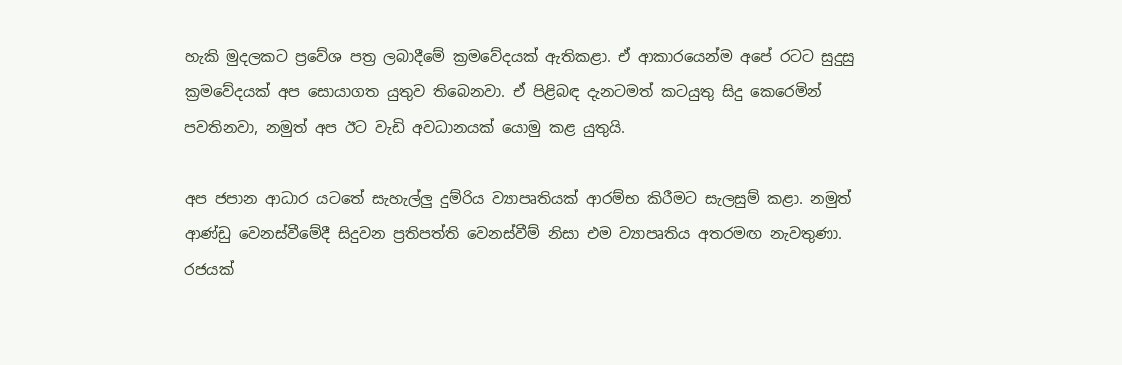හැකි මුදලකට ප්‍රවේශ පත්‍ර ලබාදීමේ ක්‍රමවේදයක් ඇතිකළා. ඒ ආකාරයෙන්ම අපේ රටට සුදුසු ක්‍රමවේදයක් අප සොයාගත යුතුව තිබෙනවා. ඒ පිළිබඳ දැනටමත් කටයුතු සිදු කෙරෙමින් පවතිනවා, නමුත් අප ඊට වැඩි අවධානයක් යොමු කළ යුතුයි.

අප ජපාන ආධාර යටතේ සැහැල්ලු දුම්රිය ව්‍යාපෘතියක් ආරම්භ කිරීමට සැලසුම් කළා. නමුත් ආණ්ඩු වෙනස්වීමේදී සිදුවන ප්‍රතිපත්ති වෙනස්වීම් නිසා එම ව්‍යාපෘතිය අතරමඟ නැවතුණා. රජයක්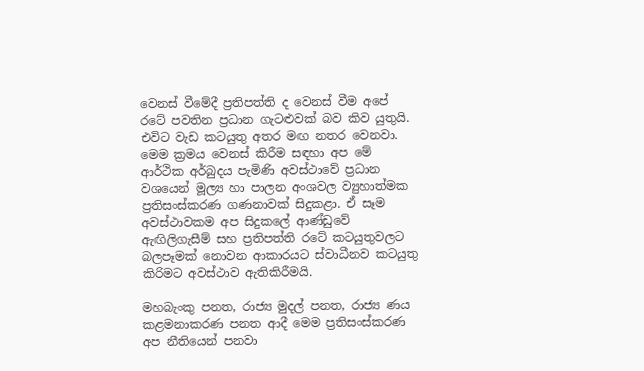වෙනස් වීමේදී ප්‍රතිපත්ති ද වෙනස් වීම අපේ රටේ පවතින ප්‍රධාන ගැටළුවක් බව කිව යුතුයි. එවිට වැඩ කටයුතු අතර මඟ නතර වෙනවා. මෙම ක්‍රමය වෙනස් කිරීම සඳහා අප මේ ආර්ථික අර්බුදය පැමිණි අවස්ථාවේ ප්‍රධාන වශයෙන් මූල්‍ය හා පාලන අංශවල ව්‍යුහාත්මක ප්‍රතිසංස්කරණ ගණනාවක් සිදුකළා. ඒ සෑම අවස්ථාවකම අප සිදුකලේ ආණ්ඩුවේ ඇඟිලිගැසීම් සහ ප්‍රතිපත්ති රටේ කටයුතුවලට බලපෑමක් නොවන ආකාරයට ස්වාධීනව කටයුතු කිරිමට අවස්ථාව ඇතිකිරීමයි.

මහබැංකු පනත, රාජ්‍ය මුදල් පනත, රාජ්‍ය ණය කළමනාකරණ පනත ආදී මෙම ප්‍රතිසංස්කරණ අප නීතියෙන් පනවා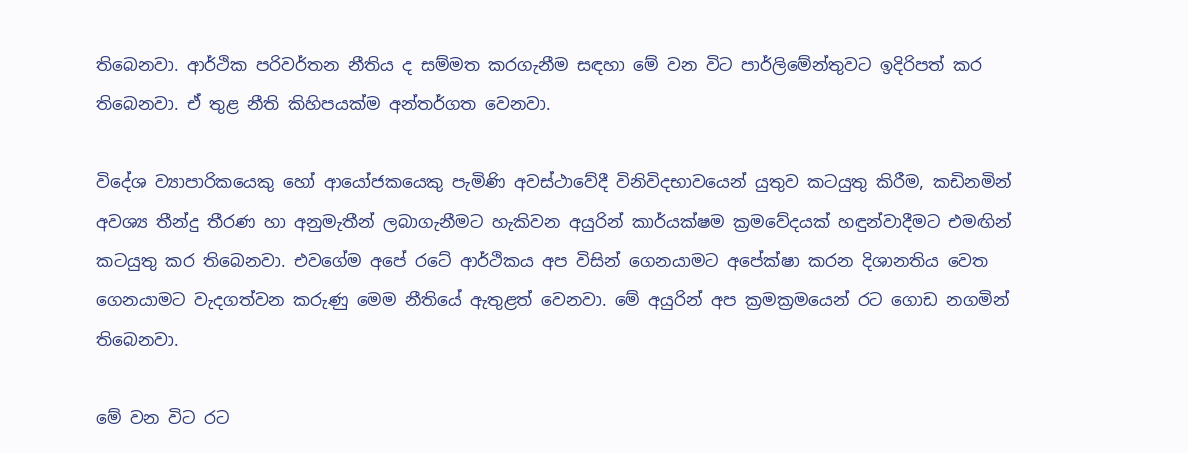තිබෙනවා. ආර්ථික පරිවර්තන නීතිය ද සම්මත කරගැනීම සඳහා මේ වන විට පාර්ලිමේන්තුවට ඉදිරිපත් කර තිබෙනවා. ඒ තුළ නීති කිහිපයක්ම අන්තර්ගත වෙනවා.

විදේශ ව්‍යාපාරිකයෙකු හෝ ආයෝජකයෙකු පැමිණි අවස්ථාවේදී විනිවිදභාවයෙන් යුතුව කටයුතු කිරීම, කඩිනමින් අවශ්‍ය තීන්දු තීරණ හා අනුමැතීන් ලබාගැනීමට හැකිවන අයුරින් කාර්යක්ෂම ක්‍රමවේදයක් හඳුන්වාදීමට එමඟින් කටයුතු කර තිබෙනවා. එවගේම අපේ රටේ ආර්ථිකය අප විසින් ගෙනයාමට අපේක්ෂා කරන දිශානතිය වෙත ගෙනයාමට වැදගත්වන කරුණු මෙම නීතියේ ඇතුළත් වෙනවා. මේ අයුරින් අප ක්‍රමක්‍රමයෙන් රට ගොඩ නගමින් තිබෙනවා.

මේ වන විට රට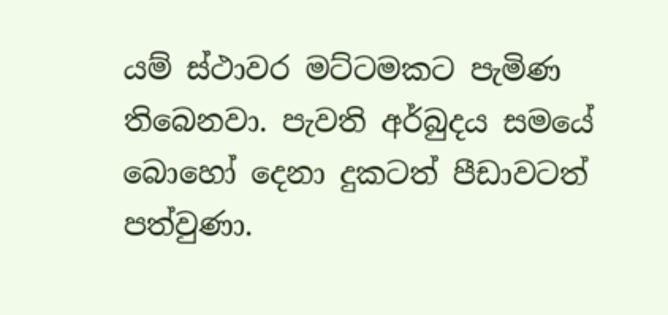යම් ස්ථාවර මට්ටමකට පැමිණ තිබෙනවා. පැවති අර්බුදය සමයේ බොහෝ දෙනා දුකටත් පීඩාවටත් පත්වුණා.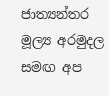ජාත්‍යන්තර මූල්‍ය අරමුදල සමඟ අප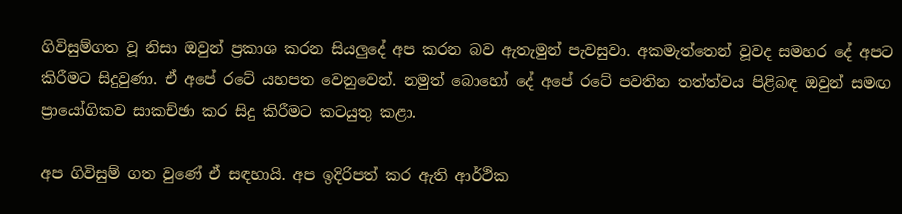ගිවිසුම්ගත වූ නිසා ඔවුන් ප්‍රකාශ කරන සියලුදේ අප කරන බව ඇතැමුන් පැවසුවා. අකමැත්තෙන් වූවද සමහර දේ අපට කිරීමට සිදුවුණා. ඒ අපේ රටේ යහපත වෙනුවෙන්. නමුත් බොහෝ දේ අපේ රටේ පවතින තත්ත්වය පිළිබඳ ඔවුන් සමඟ ප්‍රායෝගිකව සාකච්ඡා කර සිදු කිරීමට කටයුතු කළා.

අප ගිවිසුම් ගත වුණේ ඒ සඳහායි. අප ඉදිරිපත් කර ඇති ආර්ථික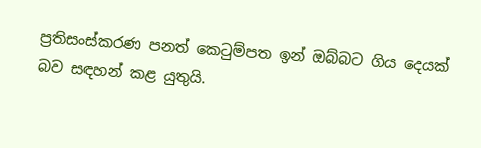ප්‍රතිසංස්කරණ පනත් කෙටුම්පත ඉන් ඔබ්බට ගිය දෙයක් බව සඳහන් කළ යුතුයි.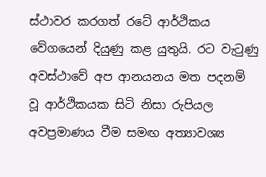ස්ථාවර කරගත් රටේ ආර්ථිකය වේගයෙන් දියුණු කළ යුතුයි. රට වැටුණු අවස්ථාවේ අප ආනයනය මත පදනම් වූ ආර්ථිකයක සිටි නිසා රුපියල අවප්‍රමාණය වීම සමඟ අත්‍යාවශ්‍ය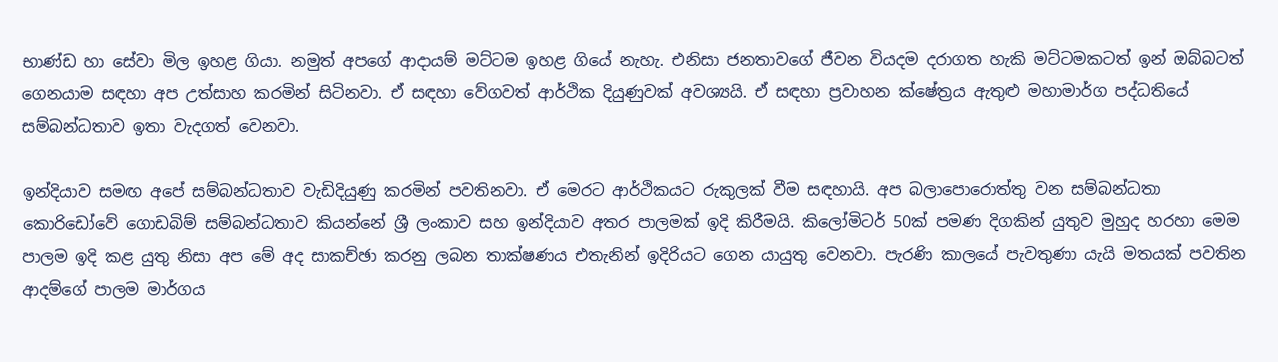භාණ්ඩ හා සේවා මිල ඉහළ ගියා. නමුත් අපගේ ආදායම් මට්ටම ඉහළ ගියේ නැහැ. එනිසා ජනතාවගේ ජීවන වියදම දරාගත හැකි මට්ටමකටත් ඉන් ඔබ්බටත් ගෙනයාම සඳහා අප උත්සාහ කරමින් සිටිනවා. ඒ සඳහා වේගවත් ආර්ථික දියුණුවක් අවශ්‍යයි. ඒ සඳහා ප්‍රවාහන ක්ෂේත්‍රය ඇතුළු මහාමාර්ග පද්ධතියේ සම්බන්ධතාව ඉතා වැදගත් වෙනවා.

ඉන්දියාව සමඟ අපේ සම්බන්ධතාව වැඩිදියුණු කරමින් පවතිනවා. ඒ මෙරට ආර්ථිකයට රුකුලක් වීම සඳහායි. අප බලාපොරොත්තු වන සම්බන්ධතා කොරිඩෝවේ ගොඩබිම් සම්බන්ධතාව කියන්නේ ශ්‍රී ලංකාව සහ ඉන්දියාව අතර පාලමක් ඉදි කිරීමයි. කිලෝමිටර් 50ක් පමණ දිගකින් යුතුව මුහුද හරහා මෙම පාලම ඉදි කළ යුතු නිසා අප මේ අද සාකච්ඡා කරනු ලබන තාක්ෂණය එතැනින් ඉදිරියට ගෙන යායුතු වෙනවා. පැරණි කාලයේ පැවතුණා යැයි මතයක් පවතින ආදම්ගේ පාලම මාර්ගය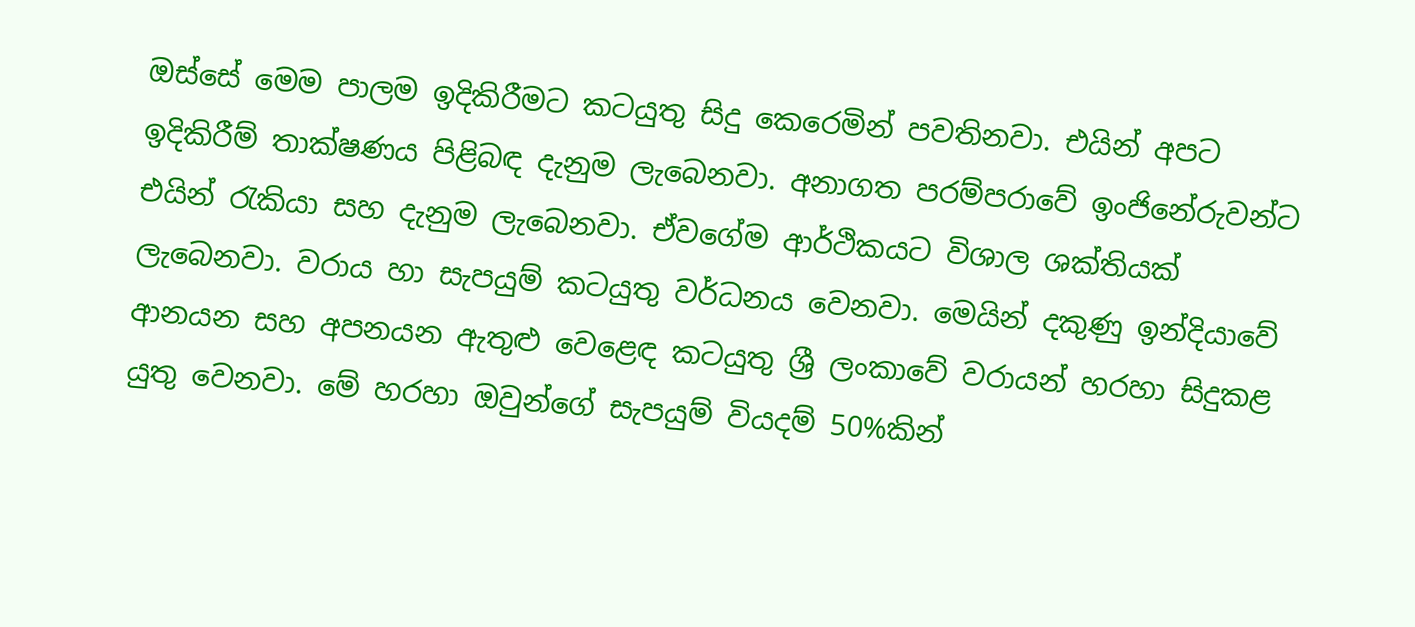ඔස්සේ මෙම පාලම ඉදිකිරීමට කටයුතු සිදු කෙරෙමින් පවතිනවා. එයින් අපට ඉදිකිරීම් තාක්ෂණය පිළිබඳ දැනුම ලැබෙනවා. අනාගත පරම්පරාවේ ඉංජිනේරුවන්ට එයින් රැකියා සහ දැනුම ලැබෙනවා. ඒවගේම ආර්ථිකයට විශාල ශක්තියක් ලැබෙනවා. වරාය හා සැපයුම් කටයුතු වර්ධනය වෙනවා. මෙයින් දකුණු ඉන්දියාවේ ආනයන සහ අපනයන ඇතුළු වෙළෙඳ කටයුතු ශ්‍රී ලංකාවේ වරායන් හරහා සිදුකළ යුතු වෙනවා. මේ හරහා ඔවුන්ගේ සැපයුම් වියදම් 50%කින්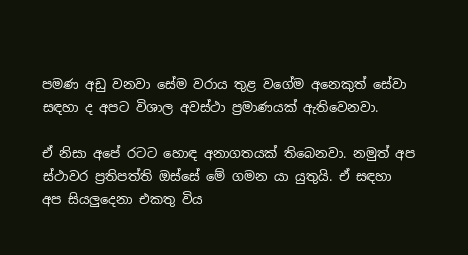පමණ අඩු වනවා සේම වරාය තුළ වගේම අනෙකුත් සේවා සඳහා ද අපට විශාල අවස්ථා ප්‍රමාණයක් ඇතිවෙනවා.

ඒ නිසා අපේ රටට හොඳ අනාගතයක් තිබෙනවා. නමුත් අප ස්ථාවර ප්‍රතිපත්ති ඔස්සේ මේ ගමන යා යුතුයි. ඒ සඳහා අප සියලුදෙනා එකතු විය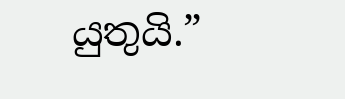යුතුයි.”